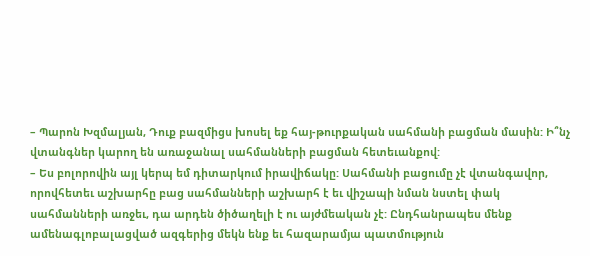– Պարոն Խզմալյան, Դուք բազմիցս խոսել եք հայ-թուրքական սահմանի բացման մասին: Ի՞նչ վտանգներ կարող են առաջանալ սահմանների բացման հետեւանքով:
– Ես բոլորովին այլ կերպ եմ դիտարկում իրավիճակը: Սահմանի բացումը չէ վտանգավոր, որովհետեւ աշխարհը բաց սահմանների աշխարհ է եւ վիշապի նման նստել փակ սահմանների առջեւ, դա արդեն ծիծաղելի է ու այժմեական չէ: Ընդհանրապես մենք ամենագլոբալացված ազգերից մեկն ենք եւ հազարամյա պատմություն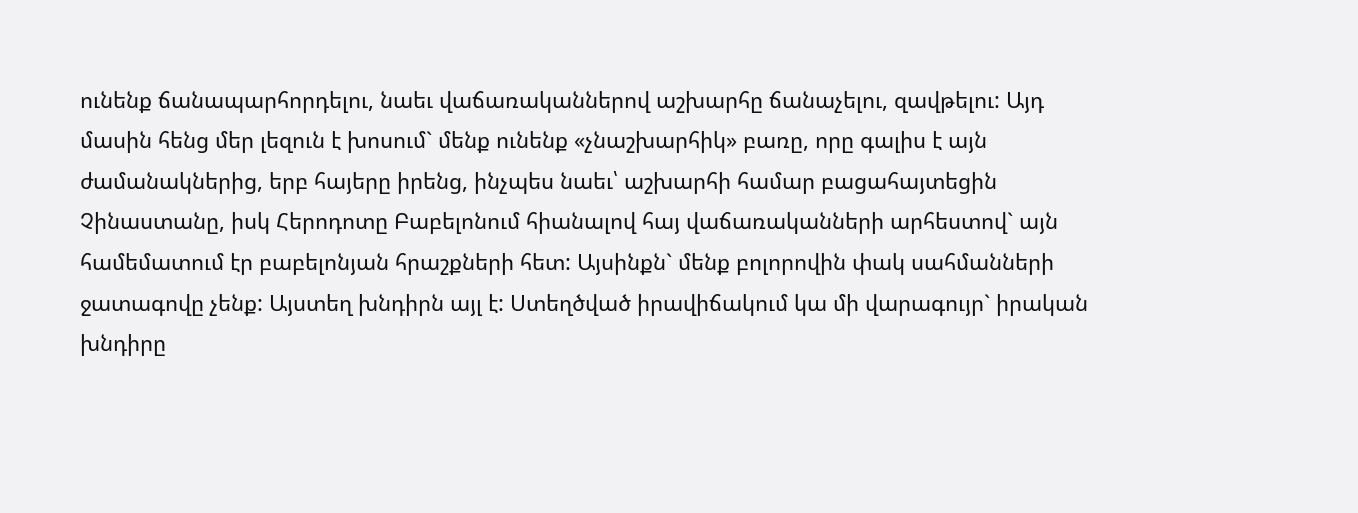ունենք ճանապարհորդելու, նաեւ վաճառականներով աշխարհը ճանաչելու, զավթելու: Այդ մասին հենց մեր լեզուն է խոսում` մենք ունենք «չնաշխարհիկ» բառը, որը գալիս է այն ժամանակներից, երբ հայերը իրենց, ինչպես նաեւ՝ աշխարհի համար բացահայտեցին Չինաստանը, իսկ Հերոդոտը Բաբելոնում հիանալով հայ վաճառականների արհեստով` այն համեմատում էր բաբելոնյան հրաշքների հետ: Այսինքն` մենք բոլորովին փակ սահմանների ջատագովը չենք: Այստեղ խնդիրն այլ է: Ստեղծված իրավիճակում կա մի վարագույր` իրական խնդիրը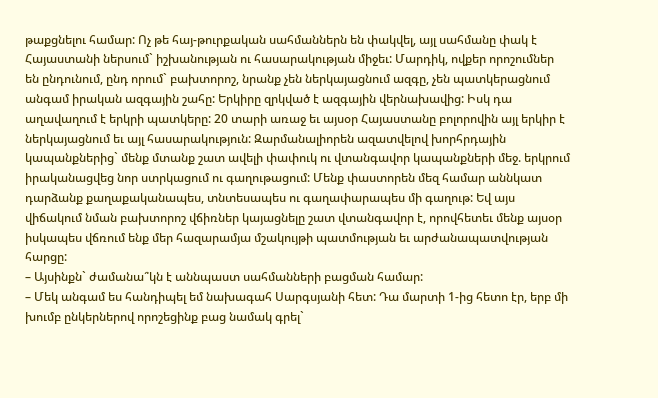թաքցնելու համար: Ոչ թե հայ-թուրքական սահմաններն են փակվել, այլ սահմանը փակ է Հայաստանի ներսում` իշխանության ու հասարակության միջեւ: Մարդիկ, ովքեր որոշումներ են ընդունում, ընդ որում` բախտորոշ, նրանք չեն ներկայացնում ազգը, չեն պատկերացնում անգամ իրական ազգային շահը: Երկիրը զրկված է ազգային վերնախավից: Իսկ դա աղավաղում է երկրի պատկերը: 20 տարի առաջ եւ այսօր Հայաստանը բոլորովին այլ երկիր է ներկայացնում եւ այլ հասարակություն: Զարմանալիորեն ազատվելով խորհրդային կապանքներից` մենք մտանք շատ ավելի փափուկ ու վտանգավոր կապանքների մեջ. երկրում իրականացվեց նոր ստրկացում ու գաղութացում: Մենք փաստորեն մեզ համար աննկատ դարձանք քաղաքականապես, տնտեսապես ու գաղափարապես մի գաղութ: Եվ այս վիճակում նման բախտորոշ վճիռներ կայացնելը շատ վտանգավոր է, որովհետեւ մենք այսօր իսկապես վճռում ենք մեր հազարամյա մշակույթի պատմության եւ արժանապատվության հարցը:
– Այսինքն` ժամանա՞կն է աննպաստ սահմանների բացման համար:
– Մեկ անգամ ես հանդիպել եմ նախագահ Սարգսյանի հետ: Դա մարտի 1-ից հետո էր, երբ մի խումբ ընկերներով որոշեցինք բաց նամակ գրել`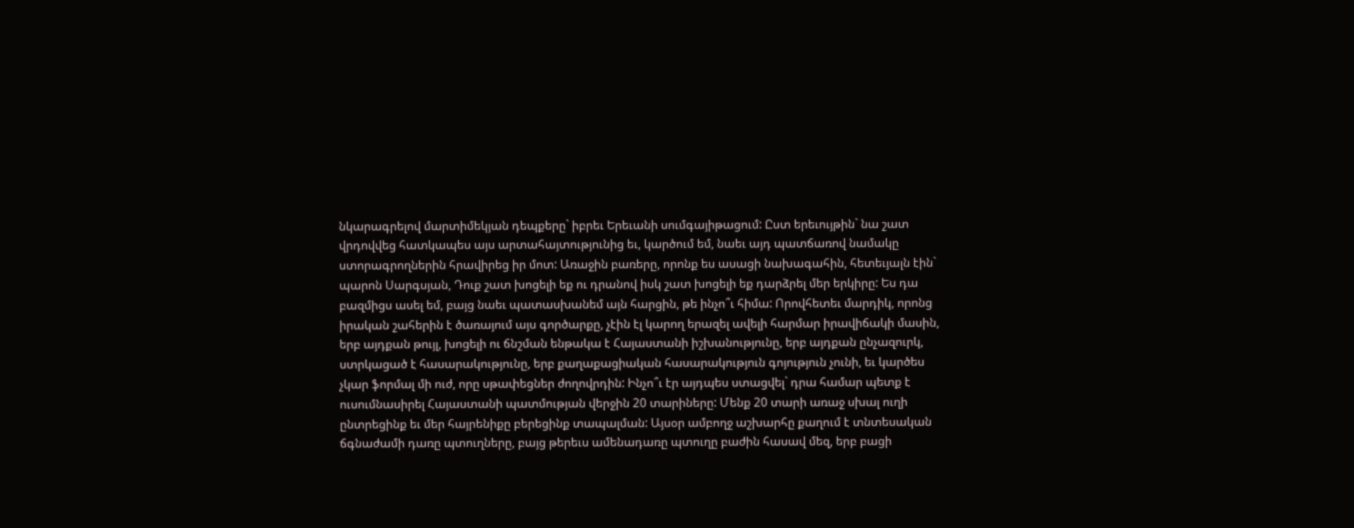նկարագրելով մարտիմեկյան դեպքերը` իբրեւ Երեւանի սումգայիթացում: Ըստ երեւույթին` նա շատ վրդովվեց հատկապես այս արտահայտությունից եւ, կարծում եմ, նաեւ այդ պատճառով նամակը ստորագրողներին հրավիրեց իր մոտ: Առաջին բառերը, որոնք ես ասացի նախագահին, հետեւյալն էին` պարոն Սարգսյան, Դուք շատ խոցելի եք ու դրանով իսկ շատ խոցելի եք դարձրել մեր երկիրը: Ես դա բազմիցս ասել եմ, բայց նաեւ պատասխանեմ այն հարցին, թե ինչո՞ւ հիմա: Որովհետեւ մարդիկ, որոնց իրական շահերին է ծառայում այս գործարքը, չէին էլ կարող երազել ավելի հարմար իրավիճակի մասին, երբ այդքան թույլ, խոցելի ու ճնշման ենթակա է Հայաստանի իշխանությունը, երբ այդքան ընչազուրկ, ստրկացած է հասարակությունը, երբ քաղաքացիական հասարակություն գոյություն չունի, եւ կարծես չկար ֆորմալ մի ուժ, որը սթափեցներ ժողովրդին: Ինչո՞ւ էր այդպես ստացվել` դրա համար պետք է ուսումնասիրել Հայաստանի պատմության վերջին 20 տարիները: Մենք 20 տարի առաջ սխալ ուղի ընտրեցինք եւ մեր հայրենիքը բերեցինք տապալման: Այսօր ամբողջ աշխարհը քաղում է տնտեսական ճգնաժամի դառը պտուղները, բայց թերեւս ամենադառը պտուղը բաժին հասավ մեզ, երբ բացի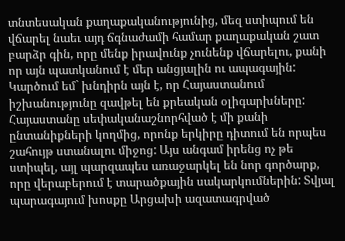տնտեսական քաղաքականությունից, մեզ ստիպում են վճարել նաեւ այդ ճգնաժամի համար քաղաքական շատ բարձր գին, որը մենք իրավունք չունենք վճարելու, քանի որ այն պատկանում է մեր անցյալին ու ապագային: Կարծում եմ` խնդիրն այն է, որ Հայաստանում իշխանությունը զավթել են քրեական օլիգարխները: Հայաստանը սեփականաշնորհված է մի քանի ընտանիքների կողմից, որոնք երկիրը դիտում են որպես շահույթ ստանալու միջոց: Այս անգամ իրենց ոչ թե ստիպել, այլ պարզապես առաջարկել են նոր գործարք, որը վերաբերում է տարածքային սակարկումներին: Տվյալ պարագայում խոսքը Արցախի ազատագրված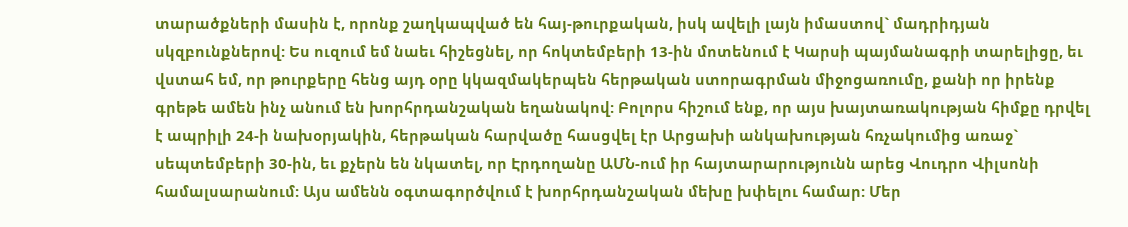տարածքների մասին է, որոնք շաղկապված են հայ-թուրքական, իսկ ավելի լայն իմաստով` մադրիդյան սկզբունքներով: Ես ուզում եմ նաեւ հիշեցնել, որ հոկտեմբերի 13-ին մոտենում է Կարսի պայմանագրի տարելիցը, եւ վստահ եմ, որ թուրքերը հենց այդ օրը կկազմակերպեն հերթական ստորագրման միջոցառումը, քանի որ իրենք գրեթե ամեն ինչ անում են խորհրդանշական եղանակով: Բոլորս հիշում ենք, որ այս խայտառակության հիմքը դրվել է ապրիլի 24-ի նախօրյակին, հերթական հարվածը հասցվել էր Արցախի անկախության հռչակումից առաջ` սեպտեմբերի 30-ին, եւ քչերն են նկատել, որ Էրդողանը ԱՄՆ-ում իր հայտարարությունն արեց Վուդրո Վիլսոնի համալսարանում: Այս ամենն օգտագործվում է խորհրդանշական մեխը խփելու համար: Մեր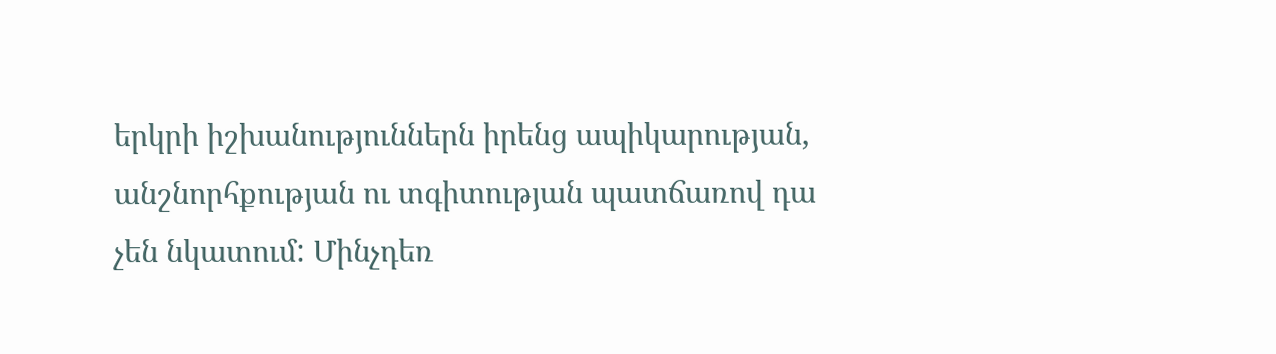երկրի իշխանություններն իրենց ապիկարության, անշնորհքության ու տգիտության պատճառով դա չեն նկատում: Մինչդեռ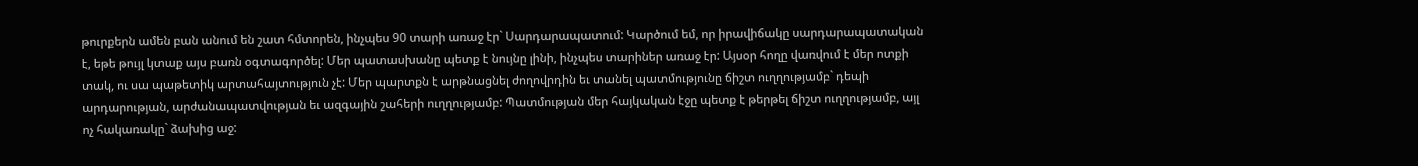թուրքերն ամեն բան անում են շատ հմտորեն, ինչպես 90 տարի առաջ էր` Սարդարապատում: Կարծում եմ, որ իրավիճակը սարդարապատական է, եթե թույլ կտաք այս բառն օգտագործել: Մեր պատասխանը պետք է նույնը լինի, ինչպես տարիներ առաջ էր: Այսօր հողը վառվում է մեր ոտքի տակ, ու սա պաթետիկ արտահայտություն չէ: Մեր պարտքն է արթնացնել ժողովրդին եւ տանել պատմությունը ճիշտ ուղղությամբ` դեպի արդարության, արժանապատվության եւ ազգային շահերի ուղղությամբ: Պատմության մեր հայկական էջը պետք է թերթել ճիշտ ուղղությամբ, այլ ոչ հակառակը` ձախից աջ: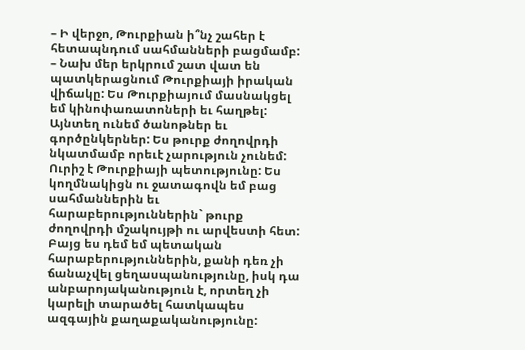– Ի վերջո, Թուրքիան ի՞նչ շահեր է հետապնդում սահմանների բացմամբ:
– Նախ մեր երկրում շատ վատ են պատկերացնում Թուրքիայի իրական վիճակը: Ես Թուրքիայում մասնակցել եմ կինոփառատոների եւ հաղթել: Այնտեղ ունեմ ծանոթներ եւ գործընկերներ: Ես թուրք ժողովրդի նկատմամբ որեւէ չարություն չունեմ: Ուրիշ է Թուրքիայի պետությունը: Ես կողմնակիցն ու ջատագովն եմ բաց սահմաններին եւ հարաբերություններին` թուրք ժողովրդի մշակույթի ու արվեստի հետ: Բայց ես դեմ եմ պետական հարաբերություններին, քանի դեռ չի ճանաչվել ցեղասպանությունը, իսկ դա անբարոյականություն է, որտեղ չի կարելի տարածել հատկապես ազգային քաղաքականությունը: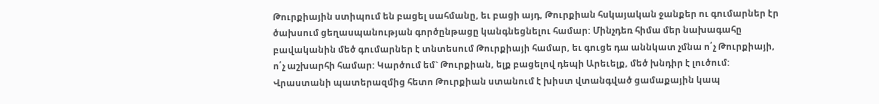Թուրքիային ստիպում են բացել սահմանը, եւ բացի այդ, Թուրքիան հսկայական ջանքեր ու գումարներ էր ծախսում ցեղասպանության գործընթացը կանգնեցնելու համար: Մինչդեռ հիմա մեր նախագահը բավականին մեծ գումարներ է տնտեսում Թուրքիայի համար, եւ գուցե դա աննկատ չմնա ո՛չ Թուրքիայի, ո՛չ աշխարհի համար: Կարծում եմ` Թուրքիան, ելք բացելով դեպի Արեւելք, մեծ խնդիր է լուծում: Վրաստանի պատերազմից հետո Թուրքիան ստանում է խիստ վտանգված ցամաքային կապ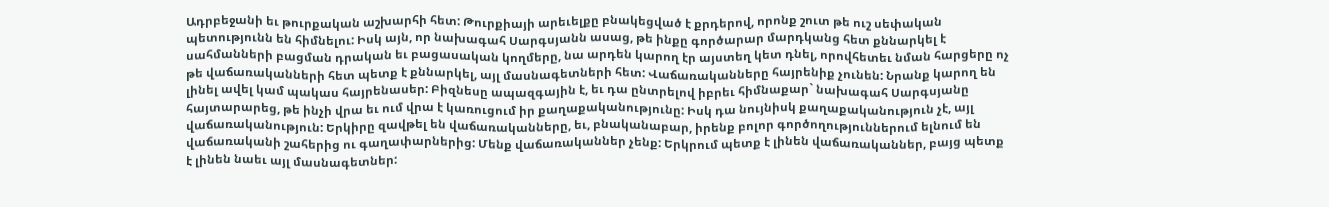Ադրբեջանի եւ թուրքական աշխարհի հետ: Թուրքիայի արեւելքը բնակեցված է քրդերով, որոնք շուտ թե ուշ սեփական պետությունն են հիմնելու: Իսկ այն, որ նախագահ Սարգսյանն ասաց, թե ինքը գործարար մարդկանց հետ քննարկել է սահմանների բացման դրական եւ բացասական կողմերը, նա արդեն կարող էր այստեղ կետ դնել, որովհետեւ նման հարցերը ոչ թե վաճառականների հետ պետք է քննարկել, այլ մասնագետների հետ: Վաճառականները հայրենիք չունեն: Նրանք կարող են լինել ավել կամ պակաս հայրենասեր: Բիզնեսը ապազգային է, եւ դա ընտրելով իբրեւ հիմնաքար` նախագահ Սարգսյանը հայտարարեց, թե ինչի վրա եւ ում վրա է կառուցում իր քաղաքականությունը: Իսկ դա նույնիսկ քաղաքականություն չէ, այլ վաճառականություն: Երկիրը զավթել են վաճառականները, եւ, բնականաբար, իրենք բոլոր գործողություններում ելնում են վաճառականի շահերից ու գաղափարներից: Մենք վաճառականներ չենք: Երկրում պետք է լինեն վաճառականներ, բայց պետք է լինեն նաեւ այլ մասնագետներ: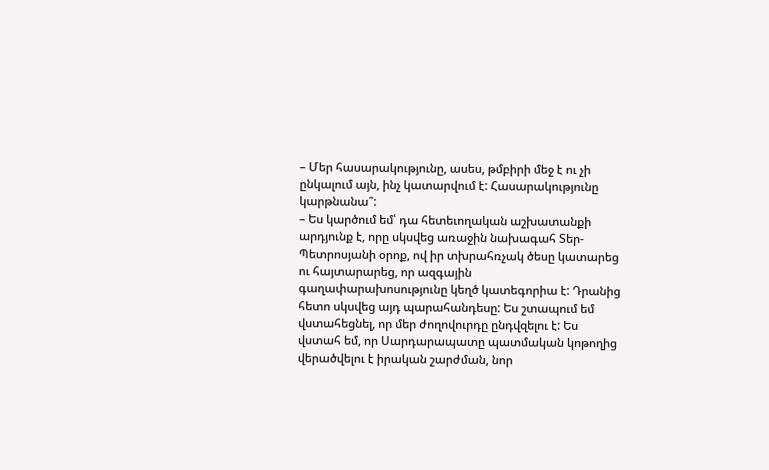– Մեր հասարակությունը, ասես, թմբիրի մեջ է ու չի ընկալում այն, ինչ կատարվում է: Հասարակությունը կարթնանա՞:
– Ես կարծում եմ՝ դա հետեւողական աշխատանքի արդյունք է, որը սկսվեց առաջին նախագահ Տեր-Պետրոսյանի օրոք, ով իր տխրահռչակ ծեսը կատարեց ու հայտարարեց, որ ազգային գաղափարախոսությունը կեղծ կատեգորիա է: Դրանից հետո սկսվեց այդ պարահանդեսը: Ես շտապում եմ վստահեցնել, որ մեր ժողովուրդը ընդվզելու է: Ես վստահ եմ, որ Սարդարապատը պատմական կոթողից վերածվելու է իրական շարժման, նոր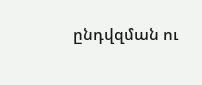ընդվզման ու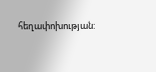հեղափոխության: